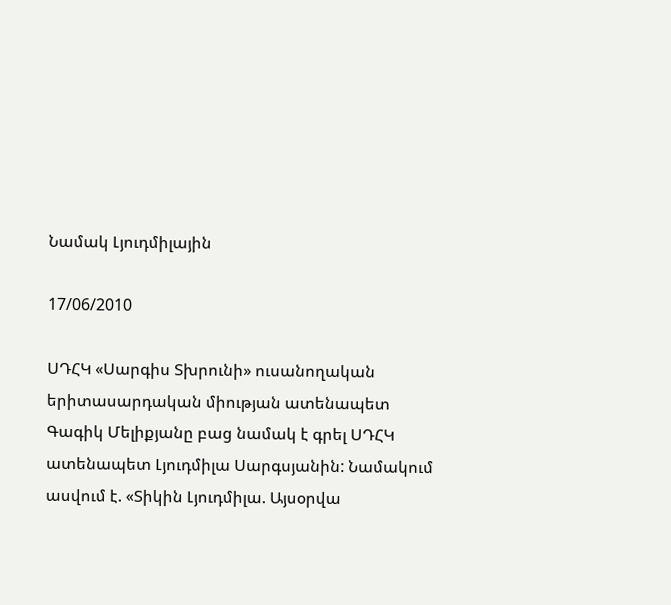Նամակ Լյուդմիլային

17/06/2010

ՍԴՀԿ «Սարգիս Տխրունի» ուսանողական երիտասարդական միության ատենապետ Գագիկ Մելիքյանը բաց նամակ է գրել ՍԴՀԿ ատենապետ Լյուդմիլա Սարգսյանին: Նամակում ասվում է. «Տիկին Լյուդմիլա. Այսօրվա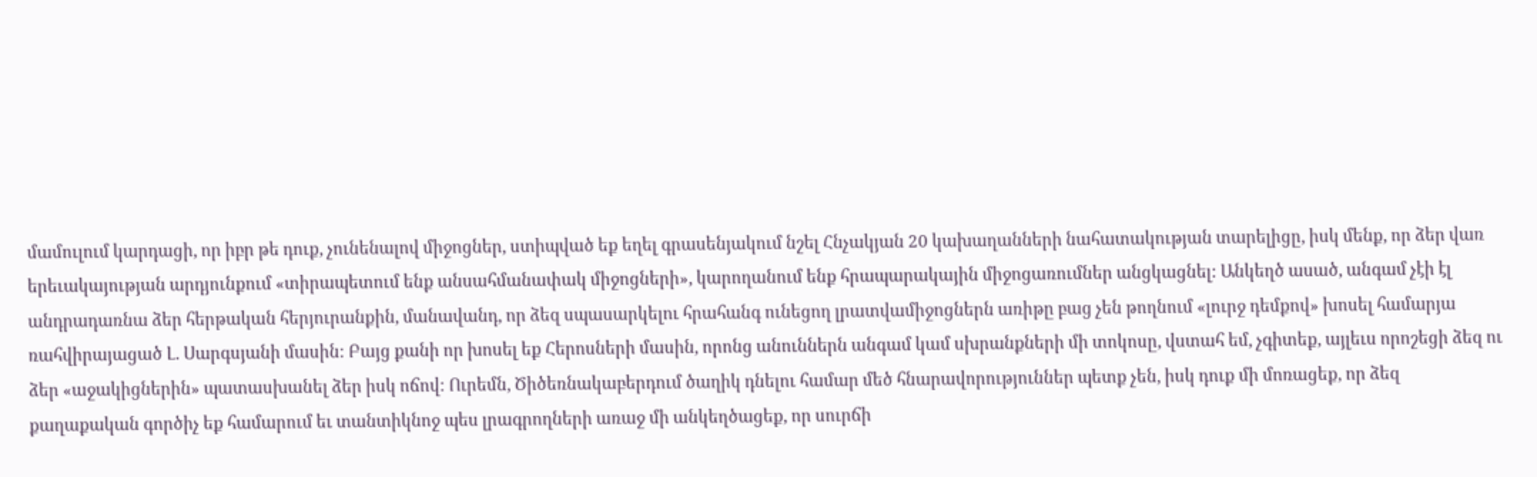մամուլում կարդացի, որ իբր թե դուք, չունենալով միջոցներ, ստիպված եք եղել գրասենյակում նշել Հնչակյան 20 կախաղանների նահատակության տարելիցը, իսկ մենք, որ ձեր վառ երեւակայության արդյունքում «տիրապետում ենք անսահմանափակ միջոցների», կարողանում ենք հրապարակային միջոցառումներ անցկացնել: Անկեղծ ասած, անգամ չէի էլ անդրադառնա ձեր հերթական հերյուրանքին, մանավանդ, որ ձեզ սպասարկելու հրահանգ ունեցող լրատվամիջոցներն առիթը բաց չեն թողնում «լուրջ դեմքով» խոսել համարյա ռահվիրայացած Լ. Սարգսյանի մասին: Բայց քանի որ խոսել եք Հերոսների մասին, որոնց անուններն անգամ կամ սխրանքների մի տոկոսը, վստահ եմ, չգիտեք, այլեւս որոշեցի ձեզ ու ձեր «աջակիցներին» պատասխանել ձեր իսկ ոճով: Ուրեմն, Ծիծեռնակաբերդում ծաղիկ դնելու համար մեծ հնարավորություններ պետք չեն, իսկ դուք մի մոռացեք, որ ձեզ քաղաքական գործիչ եք համարում եւ տանտիկնոջ պես լրագրողների առաջ մի անկեղծացեք, որ սուրճի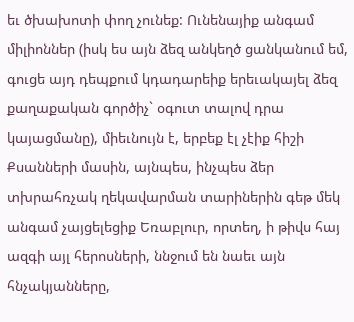եւ ծխախոտի փող չունեք: Ունենայիք անգամ միլիոններ (իսկ ես այն ձեզ անկեղծ ցանկանում եմ, գուցե այդ դեպքում կդադարեիք երեւակայել ձեզ քաղաքական գործիչ` օգուտ տալով դրա կայացմանը), միեւնույն է, երբեք էլ չէիք հիշի Քսանների մասին, այնպես, ինչպես ձեր տխրահռչակ ղեկավարման տարիներին գեթ մեկ անգամ չայցելեցիք Եռաբլուր, որտեղ, ի թիվս հայ ազգի այլ հերոսների, ննջում են նաեւ այն հնչակյանները,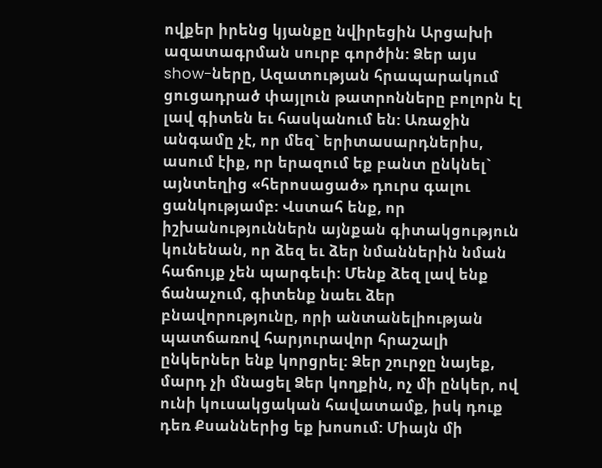ովքեր իրենց կյանքը նվիրեցին Արցախի ազատագրման սուրբ գործին: Ձեր այս show-ները, Ազատության հրապարակում ցուցադրած փայլուն թատրոնները բոլորն էլ լավ գիտեն եւ հասկանում են: Առաջին անգամը չէ, որ մեզ` երիտասարդներիս, ասում էիք, որ երազում եք բանտ ընկնել` այնտեղից «հերոսացած» դուրս գալու ցանկությամբ: Վստահ ենք, որ իշխանություններն այնքան գիտակցություն կունենան, որ ձեզ եւ ձեր նմաններին նման հաճույք չեն պարգեւի: Մենք ձեզ լավ ենք ճանաչում, գիտենք նաեւ ձեր բնավորությունը, որի անտանելիության պատճառով հարյուրավոր հրաշալի ընկերներ ենք կորցրել: Ձեր շուրջը նայեք, մարդ չի մնացել Ձեր կողքին, ոչ մի ընկեր, ով ունի կուսակցական հավատամք, իսկ դուք դեռ Քսաններից եք խոսում: Միայն մի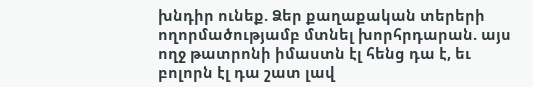խնդիր ունեք. Ձեր քաղաքական տերերի ողորմածությամբ մտնել խորհրդարան. այս ողջ թատրոնի իմաստն էլ հենց դա է, եւ բոլորն էլ դա շատ լավ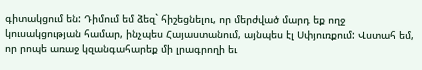գիտակցում են: Դիմում եմ ձեզ` հիշեցնելու, որ մերժված մարդ եք ողջ կուսակցության համար, ինչպես Հայաստանում, այնպես էլ Սփյուռքում: Վստահ եմ, որ րոպե առաջ կզանգահարեք մի լրագրողի եւ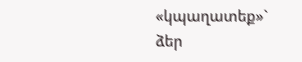«կպաղատեք»` ձեր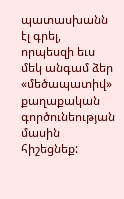պատասխանն էլ գրել, որպեսզի եւս մեկ անգամ ձեր «մեծապատիվ» քաղաքական գործունեության մասին հիշեցնեք: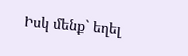Իսկ մենք` եղել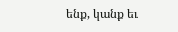ենք, կանք եւ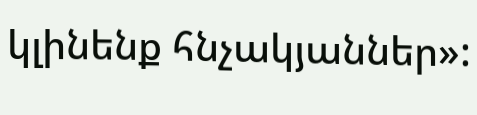կլինենք հնչակյաններ»: